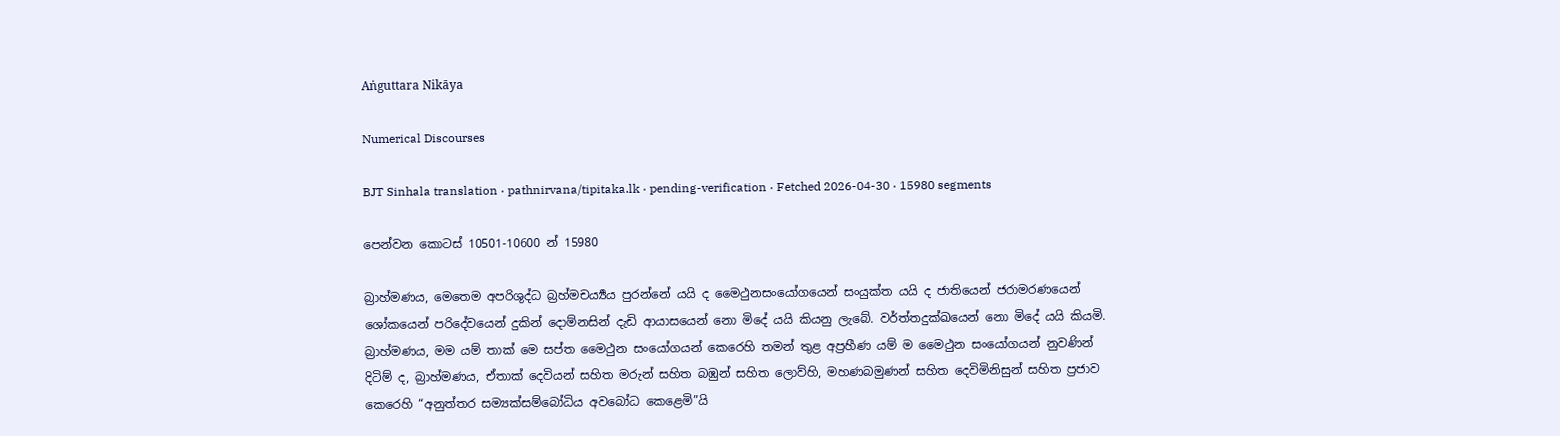Aṅguttara Nikāya

Numerical Discourses

BJT Sinhala translation · pathnirvana/tipitaka.lk · pending-verification · Fetched 2026-04-30 · 15980 segments

පෙන්වන කොටස් 10501-10600 න් 15980

බ්‍රාහ්මණය, මෙතෙම අපරිශුද්ධ බ්‍රහ්මචර්‍ය්‍යය පුරන්නේ යයි ද මෛථුනසංයෝගයෙන් සංයුක්ත යයි ද ජාතියෙන් ජරාමරණයෙන් ශෝකයෙන් පරිදේවයෙන් දුකින් දොම්නසින් දැඩි ආයාසයෙන් නො මිදේ යයි කියනු ලැබේ. වර්ත්තදුක්ඛයෙන් නො මිදේ යයි කියමි.
බ්‍රාහ්මණය, මම යම් තාක් මෙ සප්ත මෛථුන සංයෝගයන් කෙරෙහි තමන් තුළ අප්‍රහීණ යම් ම මෛථුන සංයෝගයන් නුවණින් දිටිම් ද, බ්‍රාහ්මණය, ඒතාක් දෙවියන් සහිත මරුන් සහිත බඹුන් සහිත ලොව්හි, මහණබමුණන් සහිත දෙවිමිනිසුන් සහිත ප්‍රජාව කෙරෙහි “අනුත්තර සම්‍යක්සම්බෝධිය අවබෝධ කෙළෙමි”යි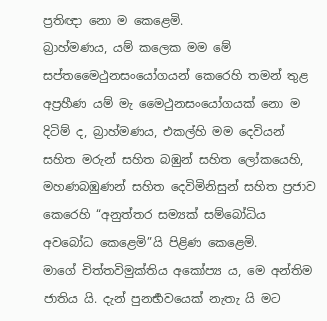ප්‍රතිඥා නො ම කෙළෙමි.
බ්‍රාහ්මණය, යම් කලෙක මම මේ සප්තමෛථුනසංයෝගයන් කෙරෙහි තමන් තුළ අප්‍රහීණ යම් මැ මෛථුනසංයෝගයක් නො ම දිටිම් ද, බ්‍රාහ්මණය, එකල්හි මම දෙවියන් සහිත මරුන් සහිත බඹුන් සහිත ලෝකයෙහි, මහණබඹුණන් සහිත දෙවිමිනිසුන් සහිත ප්‍රජාව කෙරෙහි “අනුත්තර සම්‍යක් සම්බෝධිය අවබෝධ කෙළෙමි”යි පිළිණ කෙළෙමි.
මාගේ චිත්තවිමුක්තිය අකෝප්‍ය ය, මෙ අන්තිම ජාතිය යි. දැන් පුනර්‍භවයෙක් නැතැ යි මට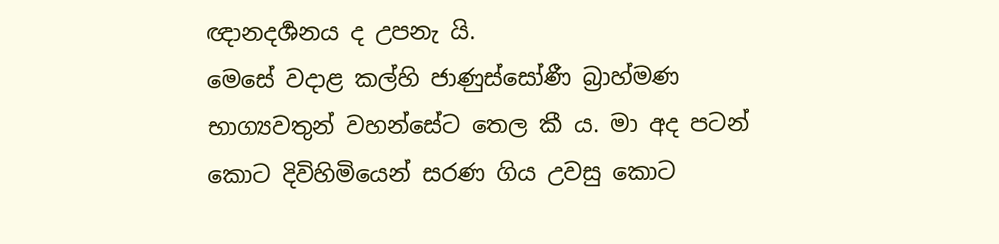ඥානදර්‍ශනය ද උපනැ යි.
මෙසේ වදාළ කල්හි ජාණුස්සෝණී බ්‍රාහ්මණ භාග්‍යවතුන් වහන්සේට තෙල කී ය. මා අද පටන් කොට දිවිහිමියෙන් සරණ ගිය උවසු කොට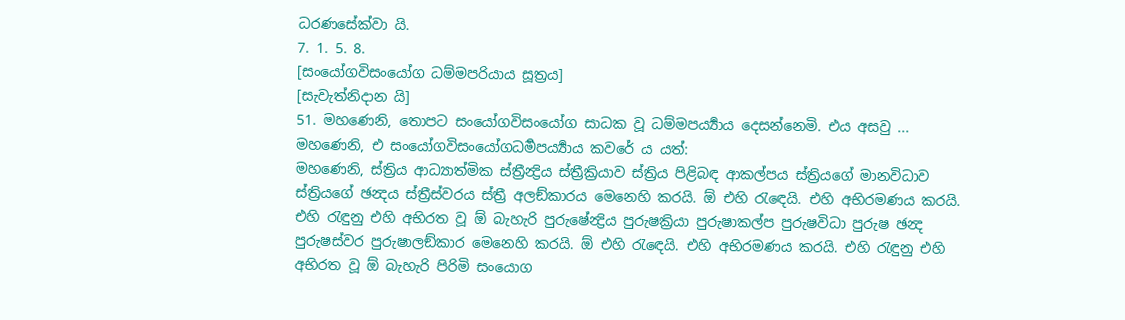ධරණසේක්වා යි.
7. 1. 5. 8.
[සංයෝගවිසංයෝග ධම්මපරියාය සූත්‍රය]
[සැවැත්නිදාන යි]
51. මහණෙනි, තොපට සංයෝගවිසංයෝග සාධක වූ ධම්මපර්‍ය්‍යාය දෙසන්නෙමි. එය අසවු ...
මහණෙනි, එ සංයෝගවිසංයෝගධර්‍මපර්‍ය්‍යාය කවරේ ය යත්:
මහණෙනි, ස්ත්‍රිය ආධ්‍යාත්මික ස්ත්‍රීන්‍ද්‍රිය ස්ත්‍රීක්‍රියාව ස්ත්‍රිය පිළිබඳ ආකල්පය ස්ත්‍රියගේ මානවිධාව ස්ත්‍රියගේ ඡන්‍දය ස්ත්‍රීස්වරය ස්ත්‍රී අලඞ්කාරය මෙනෙහි කරයි. ඕ එහි රැඳෙයි. එහි අභිරමණය කරයි. එහි රැඳුනු එහි අභිරත වූ ඕ බැහැරි පුරුෂේන්‍ද්‍රිය පුරුෂක්‍රියා පුරුෂාකල්ප පුරුෂවිධා පුරුෂ ඡන්‍ද පුරුෂස්වර පුරුෂාලඞ්කාර මෙනෙහි කරයි. ඕ එහි රැඳෙයි. එහි අභිරමණය කරයි. එහි රැඳුනු එහි අභිරත වූ ඕ බැහැරි පිරිමි සංයොග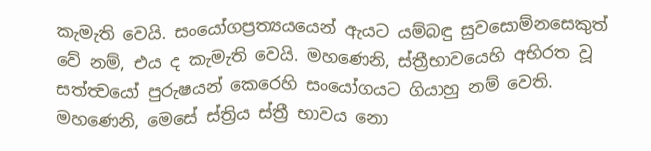කැමැති වෙයි. සංයෝගප්‍රත්‍යයයෙන් ඇයට යම්බඳු සුවසොම්නසෙකුත් වේ නම්, එය ද කැමැති වෙයි. මහණෙනි, ස්ත්‍රීභාවයෙහි අභිරත වූ සත්ත්‍වයෝ පුරුෂයන් කෙරෙහි සංයෝගයට ගියාහු නම් වෙති. මහණෙනි, මෙසේ ස්ත්‍රිය ස්ත්‍රී භාවය නො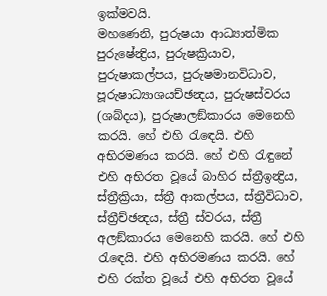ඉක්මවයි.
මහණෙනි, පුරුෂයා ආධ්‍යාත්මික පුරුෂේන්‍ද්‍රිය, පුරුෂක්‍රියාව, පුරුෂාකල්පය, පුරුෂමානවිධාව, පූරුෂාධ්‍යාශයච්ඡන්‍දය, පුරුෂස්වරය (ශබ්දය), පුරුෂාලඞ්කාරය මෙනෙහි කරයි. හේ එහි රැඳෙයි. එහි අභිරමණය කරයි. හේ එහි රැඳුනේ එහි අභිරත වූයේ බාහිර ස්ත්‍රීඉන්‍ද්‍රිය, ස්ත්‍රීක්‍රියා, ස්ත්‍රී ආකල්පය, ස්ත්‍රීවිධාව, ස්ත්‍රීච්ඡන්‍දය, ස්ත්‍රී ස්වරය, ස්ත්‍රී අලඞ්කාරය මෙනෙහි කරයි. හේ එහි රැඳෙයි. එහි අභිරමණය කරයි. හේ එහි රක්ත වූයේ එහි අභිරත වූයේ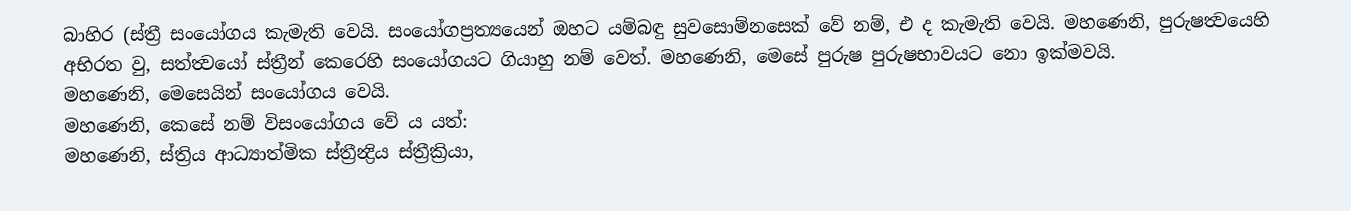බාහිර (ස්ත්‍රී සංයෝගය කැමැති වෙයි. සංයෝගප්‍රත්‍යයෙන් ඔහට යම්බඳු සුවසොම්නසෙක් වේ නම්, එ ද කැමැති වෙයි. මහණෙනි, පුරුෂත්‍වයෙහි අභිරත වු, සත්ත්‍වයෝ ස්ත්‍රීන් කෙරෙහි සංයෝගයට ගියාහු නම් වෙත්. මහණෙනි, මෙසේ පුරුෂ පුරුෂභාවයට නො ඉක්මවයි.
මහණෙනි, මෙසෙයින් සංයෝගය වෙයි.
මහණෙනි, කෙසේ නම් විසංයෝගය වේ ය යත්:
මහණෙනි, ස්ත්‍රිය ආධ්‍යාත්මික ස්ත්‍රීන්‍ද්‍රිය ස්ත්‍රීක්‍රියා,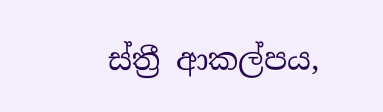ස්ත්‍රී ආකල්පය,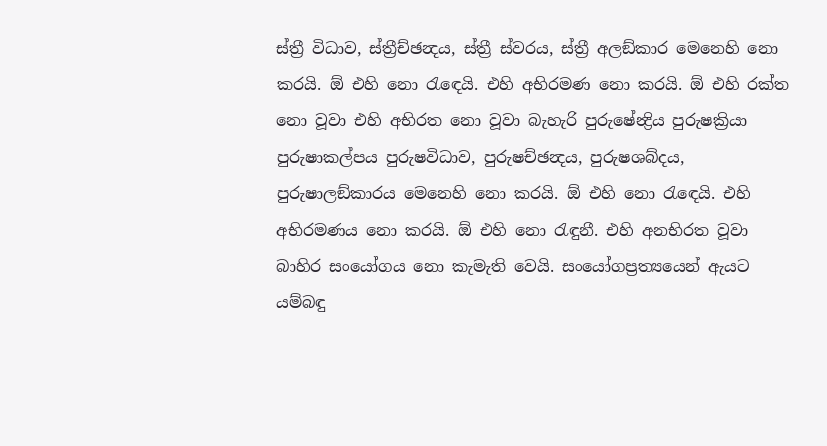ස්ත්‍රී විධාව, ස්ත්‍රීච්ඡන්‍දය, ස්ත්‍රී ස්වරය, ස්ත්‍රී අලඞ්කාර මෙනෙහි නො කරයි. ඕ එහි නො රැඳෙයි. එහි අභිරමණ නො කරයි. ඕ එහි රක්ත නො වූවා එහි අභිරත නො වූවා බැහැරි පුරුෂේන්‍ද්‍රිය පුරුෂක්‍රියා පුරුෂාකල්පය පුරුෂවිධාව, පුරුෂච්ඡන්‍දය, පුරුෂශබ්දය, පුරුෂාලඞ්කාරය මෙනෙහි නො කරයි. ඕ එහි නො රැඳෙයි. එහි අභිරමණය නො කරයි. ඕ එහි නො රැඳුනී. එහි අනභිරත වූවා බාහිර සංයෝගය නො කැමැති වෙයි. සංයෝගප්‍රත්‍යයෙන් ඇයට යම්බඳු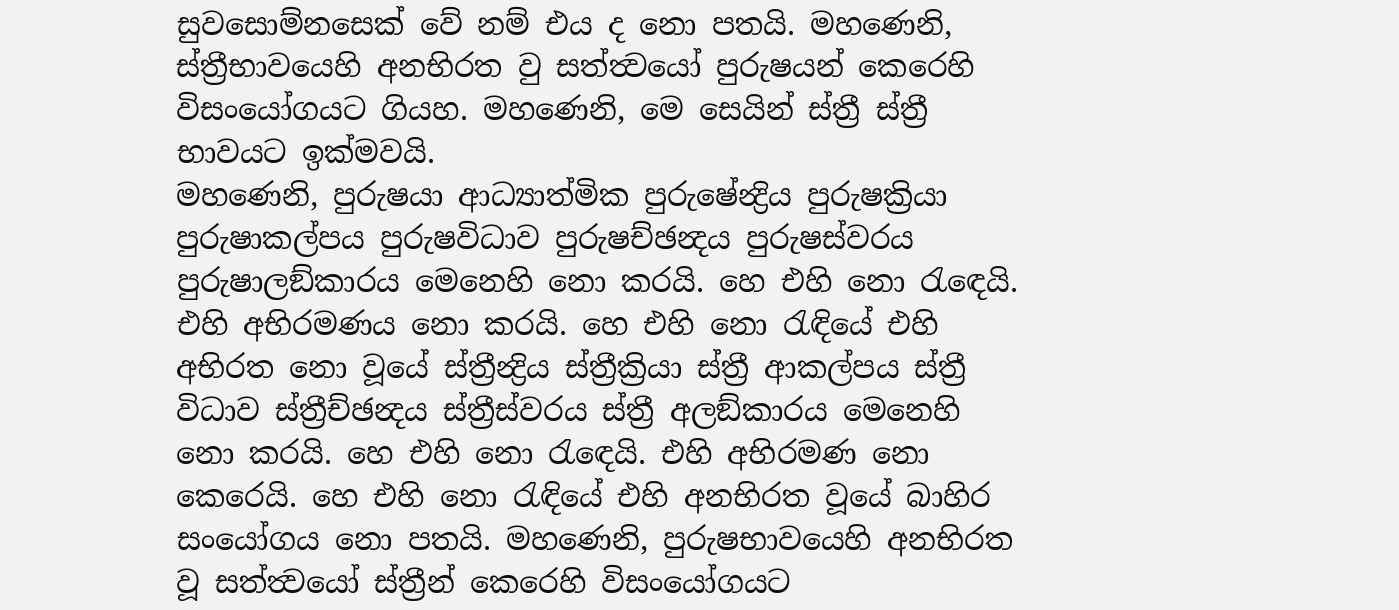සුවසොම්නසෙක් වේ නම් එය ද නො පතයි. මහණෙනි, ස්ත්‍රීභාවයෙහි අනභිරත වු සත්ත්‍වයෝ පුරුෂයන් කෙරෙහි විසංයෝගයට ගියහ. මහණෙනි, මෙ සෙයින් ස්ත්‍රී ස්ත්‍රී භාවයට ඉක්මවයි.
මහණෙනි, පුරුෂයා ආධ්‍යාත්මික පුරුෂේන්‍ද්‍රිය පුරුෂක්‍රියා පුරුෂාකල්පය පුරුෂවිධාව පුරුෂච්ඡන්‍දය පුරුෂස්වරය පුරුෂාලඞ්කාරය මෙනෙහි නො කරයි. හෙ එහි නො රැඳෙයි. එහි අභිරමණය නො කරයි. හෙ එහි නො රැඳියේ එහි අභිරත නො වූයේ ස්ත්‍රීන්‍ද්‍රිය ස්ත්‍රීක්‍රියා ස්ත්‍රී ආකල්පය ස්ත්‍රී විධාව ස්ත්‍රීච්ඡන්‍දය ස්ත්‍රීස්වරය ස්ත්‍රී අලඞ්කාරය මෙනෙහි නො කරයි. හෙ එහි නො රැඳෙයි. එහි අභිරමණ නො කෙරෙයි. හෙ එහි නො රැඳියේ එහි අනභිරත වූයේ බාහිර සංයෝගය නො පතයි. මහණෙනි, පුරුෂභාවයෙහි අනභිරත වූ සත්ත්‍වයෝ ස්ත්‍රීන් කෙරෙහි විසංයෝගයට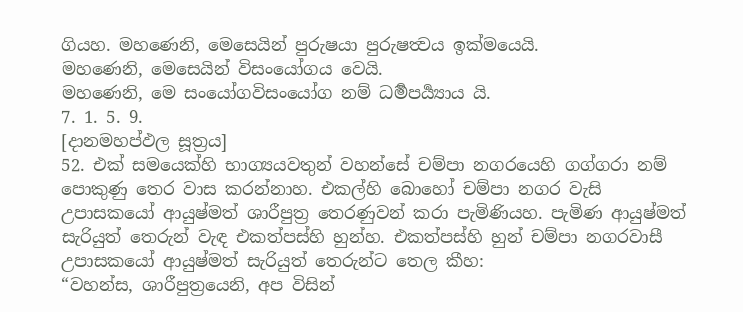ගියහ. මහණෙනි, මෙසෙයින් පුරුෂයා පුරුෂත්‍වය ඉක්මයෙයි.
මහණෙනි, මෙසෙයින් විසංයෝගය වෙයි.
මහණෙනි, මෙ සංයෝගවිසංයෝග නම් ධර්‍මපර්‍ය්‍යාය යි.
7. 1. 5. 9.
[දානමහප්ඵල සූත්‍රය]
52. එක් සමයෙක්හි භාග්‍යයවතුන් වහන්සේ චම්පා නගරයෙහි ගග්ගරා නම් පොකුණු තෙර වාස කරන්නාහ. එකල්හි බොහෝ චම්පා නගර වැසි උපාසකයෝ ආයුෂ්මත් ශාරීපුත්‍ර තෙරණුවන් කරා පැමිණියහ. පැමිණ ආයුෂ්මත් සැරියුත් තෙරුන් වැඳ එකත්පස්හි හුන්හ. එකත්පස්හි හුන් චම්පා නගරවාසී උපාසකයෝ ආයුෂ්මත් සැරියුත් තෙරුන්ට තෙල කීහ:
“වහන්ස, ශාරීපුත්‍රයෙනි, අප විසින්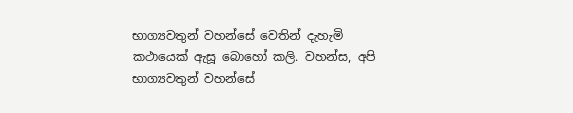භාග්‍යවතුන් වහන්සේ වෙතින් දැහැමි කථායෙක් ඇසූ බොහෝ කලි. වහන්ස, අපි භාග්‍යවතුන් වහන්සේ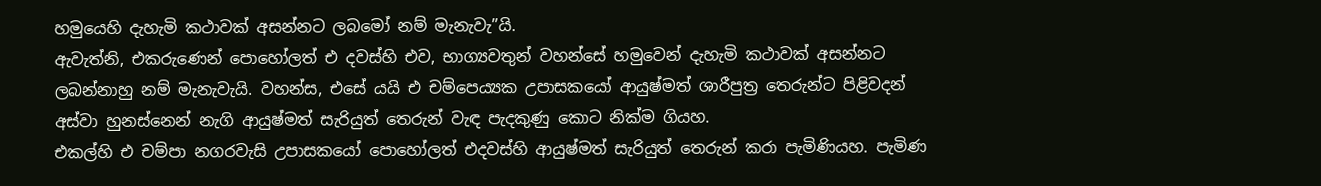හමුයෙහි දැහැමි කථාවක් අසන්නට ලබමෝ නම් මැනැවැ”යි.
ඇවැත්නි, එකරුණෙන් පොහෝලත් එ දවස්හි එව, භාග්‍යවතුන් වහන්සේ හමුවෙන් දැහැමි කථාවක් අසන්නට ලබන්නාහු නම් මැනැවැයි. වහන්ස, එසේ යයි එ චම්පෙය්‍යක උපාසකයෝ ආයුෂ්මත් ශාරීපුත්‍ර තෙරුන්ට පිළිවදන් අස්වා හුනස්නෙන් නැගි ආයුෂ්මත් සැරියුත් තෙරුන් වැඳ පැදකුණු කොට නික්ම ගියහ.
එකල්හි එ චම්පා නගරවැසි උපාසකයෝ පොහෝලත් එදවස්හි ආයුෂ්මත් සැරියුත් තෙරුන් කරා පැමිණියහ. පැමිණ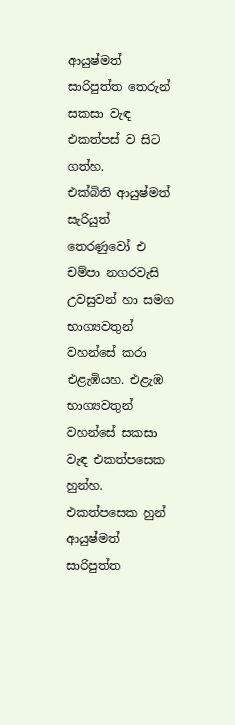ආයුෂ්මත් සාරිපුත්ත තෙරුන් සකසා වැඳ එකත්පස් ව සිට ගත්හ.
එක්බිති ආයුෂ්මත් සැරියුත් තෙරණුවෝ එ චම්පා නගරවැසි උවසුවන් හා සමග භාග්‍යවතුන් වහන්සේ කරා එළැඹියහ. එළැඹ භාග්‍යවතුන් වහන්සේ සකසා වැඳ එකත්පසෙක හුන්හ. එකත්පසෙක හුන් ආයුෂ්මත් සාරිපුත්ත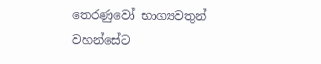තෙරණුවෝ භාග්‍යවතුන් වහන්සේට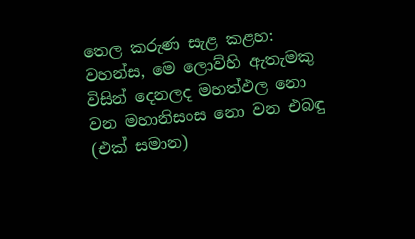තෙල කරුණ සැළ කළහ:
වහන්ස, මෙ ලොව්හි ඇතැමකු විසින් දෙනලද මහත්ඵල නො වන මහානිසංස නො වන එබඳු (එක් සමාන)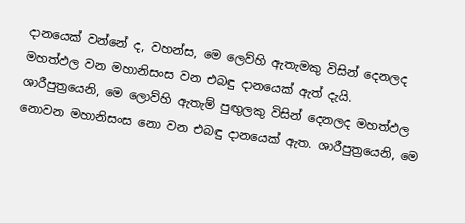දානයෙක් වන්නේ ද, වහන්ස, මෙ ලෙව්හි ඇතැමකු විසින් දෙනලද මහත්ඵල වන මහානිසංස වන එබඳු දානයෙක් ඇත් දැයි.
ශාරීපුත්‍රයෙනි, මෙ ලොව්හි ඇතැම් පුඟුලකු විසින් දෙනලද මහත්ඵල නොවන මහානිසංස නො වන එබඳු දානයෙක් ඇත. ශාරීපුත්‍රයෙනි, මෙ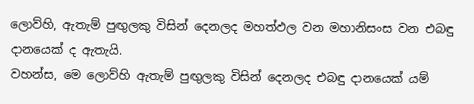ලොව්හි, ඇතැම් පුඟුලකු විසින් දෙනලද මහත්ඵල වන මහානිසංස වන එබඳු දානයෙක් ද ඇතැයි.
වහන්ස, මෙ ලොව්හි ඇතැම් පුඟුලකු විසින් දෙනලද එබඳු දානයෙක් යම්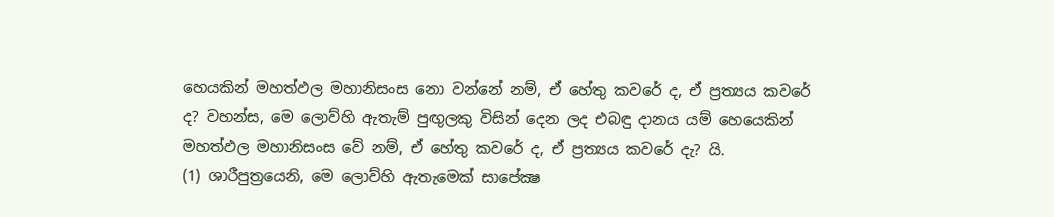හෙයකින් මහත්ඵල මහානිසංස නො වන්නේ නම්, ඒ හේතු කවරේ ද, ඒ ප්‍රත්‍යය කවරේ ද? වහන්ස, මෙ ලොව්හි ඇතැම් පුඟුලකු විසින් දෙන ලද එබඳු දානය යම් හෙයෙකින් මහත්ඵල මහානිසංස වේ නම්, ඒ හේතු කවරේ ද, ඒ ප්‍රත්‍යය කවරේ දැ? යි.
(1) ශාරීපුත්‍රයෙනි, මෙ ලොව්හි ඇතැමෙක් සාපේක්‍ෂ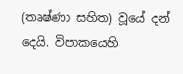(තෘෂ්ණා සහිත) වූයේ දන් දෙයි. විපාකයෙහි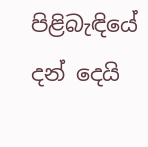පිළිබැඳියේ දන් දෙයි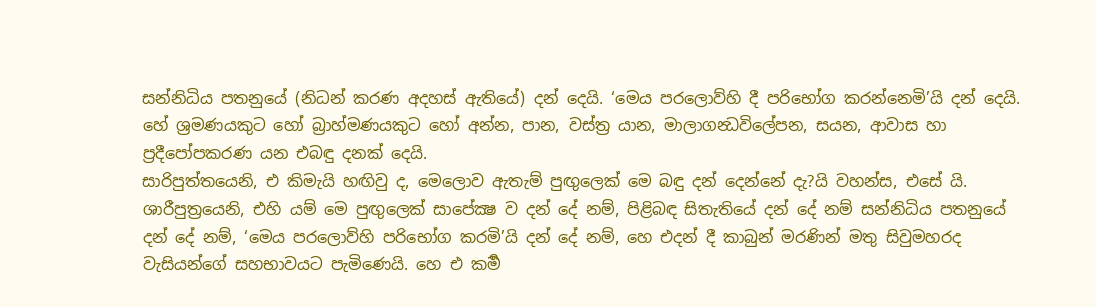සන්නිධිය පතනුයේ (නිධන් කරණ අදහස් ඇතියේ) දන් දෙයි. ‘මෙය පරලොව්හි දී පරිභෝග කරන්නෙමි’යි දන් දෙයි. හේ ශ්‍රමණයකුට හෝ බ්‍රාහ්මණයකුට හෝ අන්න, පාන, වස්ත්‍ර යාන, මාලාගන්‍ධවිලේපන, සයන, ආවාස හා ප්‍රදීපෝපකරණ යන එබඳු දනක් දෙයි.
සාරිපුත්තයෙනි, එ කිමැයි හඟිවු ද, මෙලොව ඇතැම් පුඟුලෙක් මෙ බඳු දන් දෙන්නේ දැ?යි වහන්ස, එසේ යි.
ශාරීපුත්‍රයෙනි, එහි යම් මෙ පුඟුලෙක් සාපේක්‍ෂ ව දන් දේ නම්, පිළිබඳ සිතැතියේ දන් දේ නම් සන්නිධිය පතනුයේ දන් දේ නම්, ‘මෙය පරලොව්හි පරිභෝග කරමි’යි දන් දේ නම්, හෙ එදන් දී කාබුන් මරණින් මතු සිවුමහරද වැසියන්ගේ සහභාවයට පැමිණෙයි. හෙ එ කර්‍ම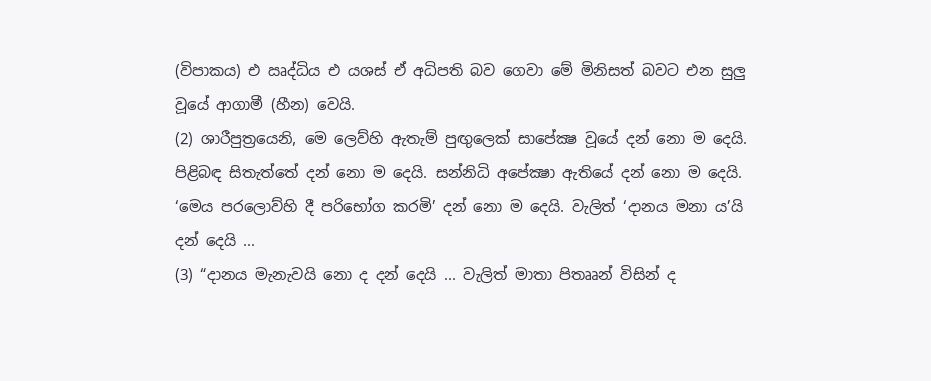(විපාකය) එ ඍද්ධිය එ යශස් ඒ අධිපති බව ගෙවා මේ මිනිසත් බවට එන සුලු වූයේ ආගාමී (හීන) වෙයි.
(2) ශාරීපුත්‍රයෙනි, මෙ ලෙව්හි ඇතැම් පුඟුලෙක් සාපේක්‍ෂ වූයේ දන් නො ම දෙයි. පිළිබඳ සිතැත්තේ දන් නො ම දෙයි. සන්නිධි අපේක්‍ෂා ඇතියේ දන් නො ම දෙයි. ‘මෙය පරලොව්හි දී පරිභෝග කරමි’ දන් නො ම දෙයි. වැලිත් ‘දානය මනා ය’යි දන් දෙයි ...
(3) “දානය මැනැවයි නො ද දන් දෙයි ... වැලිත් මාතා පිතෲන් විසින් ද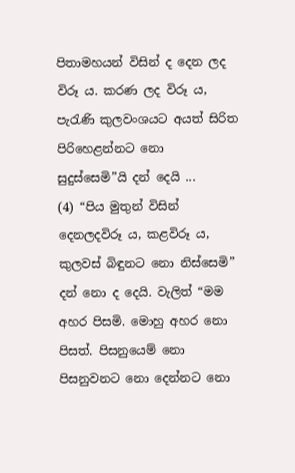පිතාමහයන් විසින් ද දෙන ලද විරූ ය. කරණ ලද විරූ ය, පැරැණි කුලවංශයට අයත් සිරිත පිරිහෙළන්නට නො සුදුස්සෙමි”යි දන් දෙයි ...
(4) “පිය මුතුන් විසින් දෙනලදවිරූ ය, කළවිරූ ය, කුලවස් බිඳුනට නො නිස්සෙමි” දන් නො ද දෙයි. වැලිත් “මම අහර පිසමි. මොහු අහර නො පිසත්. පිසනුයෙම් නො පිසනුවනට නො දෙන්නට නො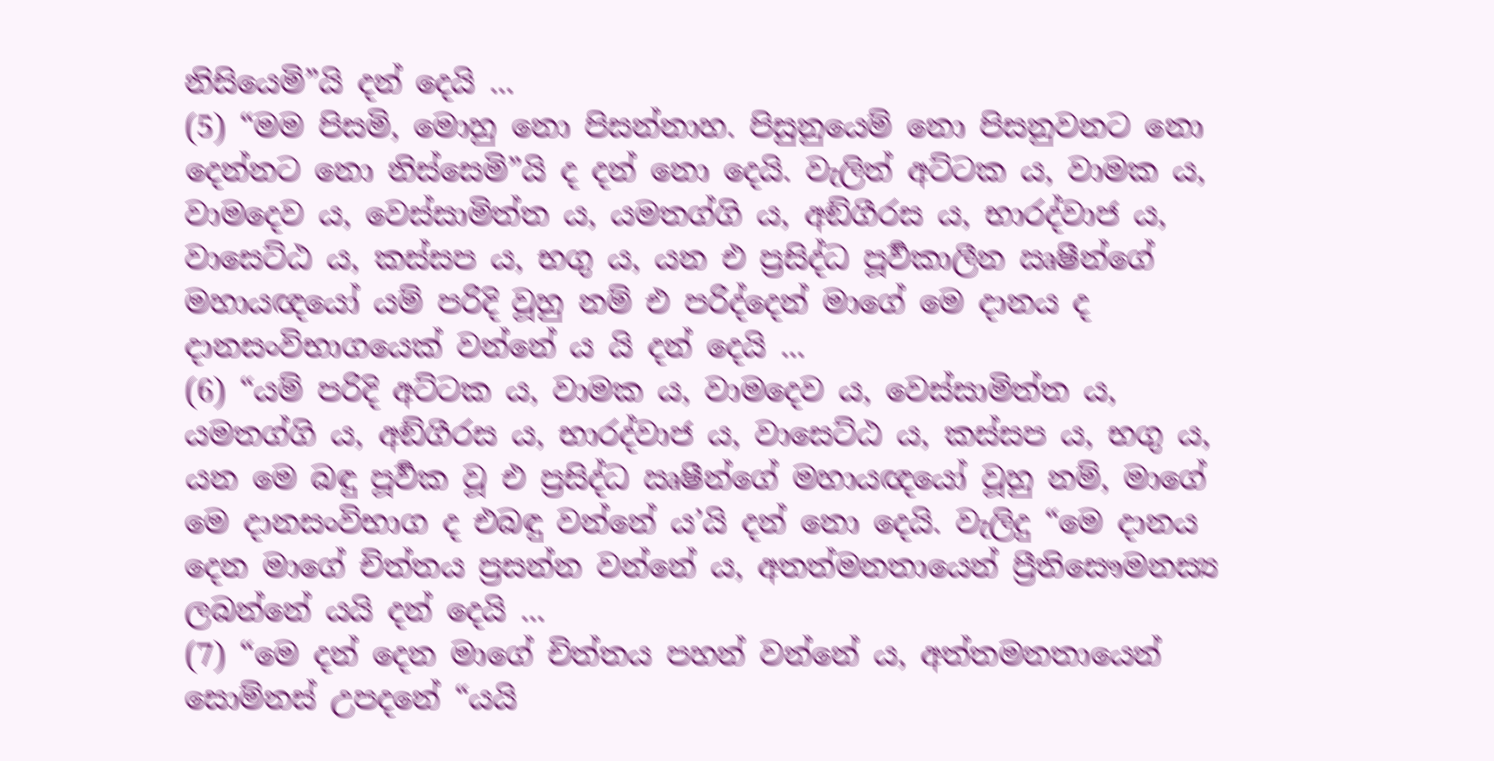නිසියෙමි”යි දන් දෙයි ...
(5) “මම පිසමි, මොහු නො පිසන්නාහ. පිසුනුයෙම් නො පිසනුවනට නො දෙන්නට නො නිස්සෙමි”යි ද දන් නො දෙයි. වැලිත් අට්ටක ය, වාමක ය, වාමදෙව ය, වෙස්සාමිත්ත ය, යමතග්ගි ය, අඞ්ගීරස ය, භාරද්වාජ ය, වාසෙට්ඨ ය, කස්සප ය, භගු ය, යන එ ප්‍රසිද්ධ පූර්‍වකාලීන ඍෂීන්ගේ මහායඥයෝ යම් පරිදි වූහු නම් එ පරිද්දෙන් මාගේ මෙ දානය ද දානසංවිභාගයෙක් වන්නේ ය යි දන් දෙයි ...
(6) “යම් පරිදි අට්ටක ය, වාමක ය, වාමදෙව ය, වෙස්සාමිත්ත ය, යමතග්ගි ය, අඞ්ගීරස ය, භාරද්වාජ ය, වාසෙට්ඨ ය, කස්සප ය, භගු ය, යන මෙ බඳු පූර්‍වක වූ එ ප්‍රසිද්ධ ඍෂීන්ගේ මහායඥයෝ වූහු නම්, මාගේ මෙ දානසංවිභාග ද එබඳු වන්නේ ය’යි දන් නො දෙයි. වැලිදු “මෙ දානය දෙන මාගේ චිත්තය ප්‍රසන්න වන්නේ ය, අතත්මනතායෙන් ප්‍රීතිසෞමනස්‍ය ලබන්නේ යයි දන් දෙයි ...
(7) “මෙ දන් දෙන මාගේ චිත්තය පහන් වන්නේ ය, අත්තමනතායෙන් සොම්නස් උපදනේ “යයි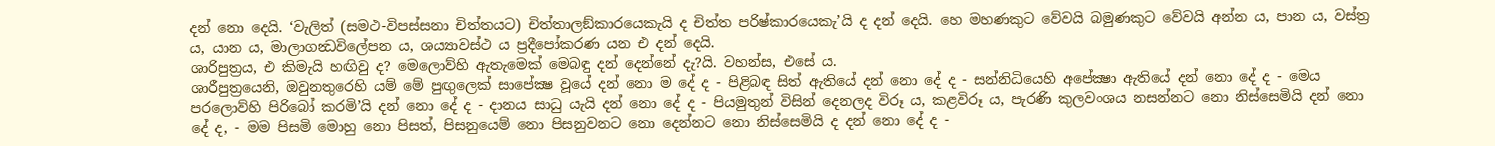දන් නො දෙයි. ‘වැලිත් (සමථ-විපස්සනා චිත්තයට) චිත්තාලඞ්කාරයෙකැයි ද චිත්ත පරිෂ්කාරයෙකැ’යි ද දන් දෙයි. හෙ මහණකුට වේවයි බමුණකුට වේවයි අන්න ය, පාන ය, වස්ත්‍ර ය, යාන ය, මාලාගන්‍ධවිලේපන ය, ශය්‍යාවස්ථ ය ප්‍රදීපෝකරණ යන එ දන් දෙයි.
ශාරිපුත්‍රය, එ කිමැයි හඟිවු ද? මෙලොව්හි ඇතැමෙක් මෙබඳු දන් දෙන්නේ දැ?යි. වහන්ස, එසේ ය.
ශාරීපුත්‍රයෙනි, ඔවුනතුරෙහි යම් මේ පුඟුලෙක් සාපේක්‍ෂ වූයේ දන් නො ම දේ ද - පිළිබඳ සිත් ඇතියේ දන් නො දේ ද - සන්නිධියෙහි අපේක්‍ෂා ඇතියේ දන් නො දේ ද - මෙය පරලොව්හි පිරිබෝ කරමි’යි දන් නො දේ ද - දානය සාධු යැයි දන් නො දේ ද - පියමුතුන් විසින් දෙනලද විරූ ය, කළවිරූ ය, පැරණි කුලවංශය නසන්නට නො නිස්සෙමියි දන් නො දේ ද, - මම පිසමි මොහු නො පිසත්, පිසනුයෙම් නො පිසනුවනට නො දෙන්නට නො නිස්සෙමියි ද දන් නො දේ ද -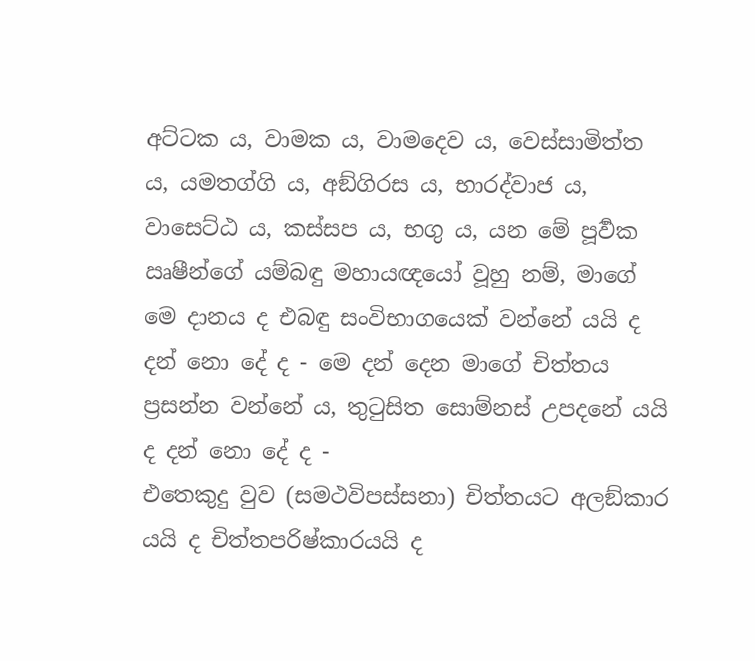අට්ටක ය, වාමක ය, වාමදෙව ය, වෙස්සාමිත්ත ය, යමතග්ගි ය, අඞ්ගිරස ය, භාරද්වාජ ය, වාසෙට්ඨ ය, කස්සප ය, භගු ය, යන මේ පූර්‍වක ඍෂීන්ගේ යම්බඳු මහායඥයෝ වූහු නම්, මාගේ මෙ දානය ද එබඳු සංවිභාගයෙක් වන්නේ යයි ද දන් නො දේ ද - මෙ දන් දෙන මාගේ චිත්තය ප්‍රසන්න වන්නේ ය, තුටුසිත සොම්නස් උපදනේ යයි ද දන් නො දේ ද -
එතෙකුදු වුව (සමථවිපස්සනා) චිත්තයට අලඞ්කාර යයි ද චිත්තපරිෂ්කාරයයි ද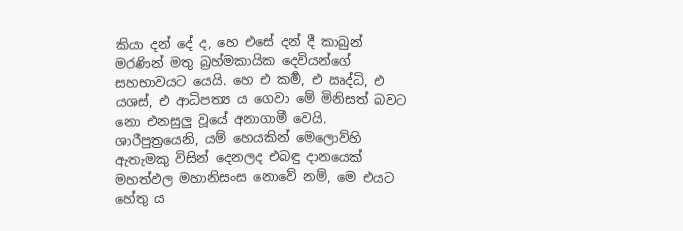කියා දන් දේ ද, හෙ එසේ දන් දී කාබුන් මරණින් මතු බ්‍රහ්මකායික දෙවියන්ගේ සහභාවයට යෙයි. හෙ එ කර්‍ම, එ ඍද්ධි, එ යශස්, එ ආධිපත්‍ය ය ගෙවා මේ මිනිසත් බවට නො එනසුලු වූයේ අනාගාමී වෙයි.
ශාරීපුත්‍රයෙනි, යම් හෙයකින් මෙලොව්හි ඇතැමකු විසින් දෙනලද එබඳු දානයෙක් මහත්ඵල මහානිසංස නොවේ නම්, මෙ එයට හේතු ය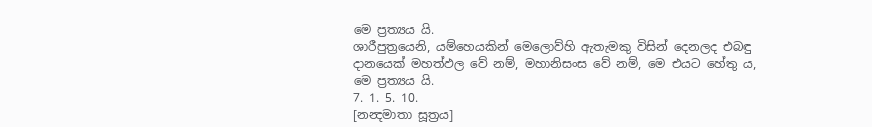මෙ ප්‍රත්‍යය යි.
ශාරීපුත්‍රයෙනි, යම්හෙයකින් මෙලොව්හි ඇතැමකු විසින් දෙනලද එබඳු දානයෙක් මහත්ඵල වේ නම්, මහානිසංස වේ නම්, මෙ එයට හේතු ය, මෙ ප්‍රත්‍යය යි.
7. 1. 5. 10.
[නන්‍දමාතා සූත්‍රය]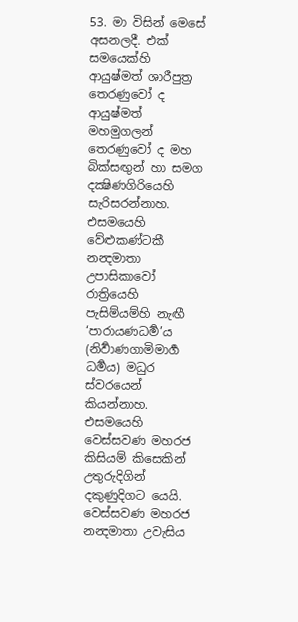53. මා විසින් මෙසේ අසනලදී. එක් සමයෙක්හි ආයුෂ්මත් ශාරීපුත්‍ර තෙරණුවෝ ද ආයුෂ්මත් මහමුගලන් තෙරණුවෝ ද මහ බික්සඟුන් හා සමග දක්‍ෂිණගිරියෙහි සැරිසරන්නාහ. එසමයෙහි වේළුකණ්ටකී නන්‍දමාතා උපාසිකාවෝ රාත්‍රියෙහි පැසිම්යම්හි නැඟී ‘පාරායණධර්‍ම’ය (නිර්‍වාණගාමිමාර්‍ග ධර්‍මය) මධුර ස්වරයෙන් කියන්නාහ.
එසමයෙහි වෙස්සවණ මහරජ කිසියම් කිසෙකින් උතුරුදිගින් දකුණුදිගට යෙයි. වෙස්සවණ මහරජ නන්‍දමාතා උවැසිය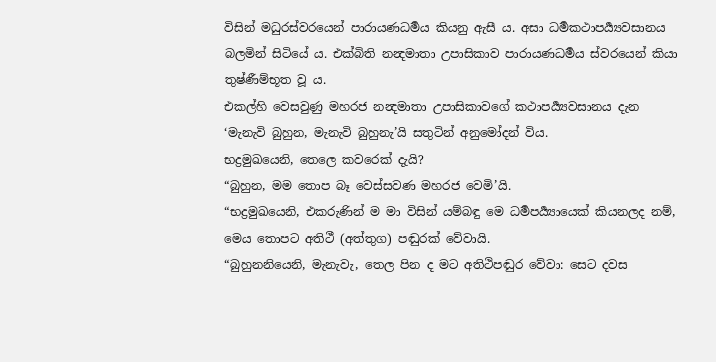විසින් මධුරස්වරයෙන් පාරායණධර්‍මය කියනු ඇසී ය. අසා ධර්‍මකථාපර්‍ය්‍යවසානය බලමින් සිටියේ ය. එක්බිති නන්‍දමාතා උපාසිකාව පාරායණධර්‍මය ස්වරයෙන් කියා තුෂ්ණීම්භූත වූ ය.
එකල්හි වෙසවුණු මහරජ නන්‍දමාතා උපාසිකාවගේ කථාපර්‍ය්‍යවසානය දැන ‘මැනැවි බුහුන, මැනැවි බුහුනැ’යි සතුටින් අනුමෝදන් විය.
භද්‍රමුඛයෙනි, තෙලෙ කවරෙක් දැයි?
“බුහුන, මම තොප බෑ වෙස්සවණ මහරජ වෙමි’යි.
“භද්‍රමුඛයෙනි, එකරුණින් ම මා විසින් යම්බඳු මෙ ධර්‍මපර්‍ය්‍යායෙක් කියනලද නම්, මෙය තොපට අතිථී (අත්තුග) පඬුරක් වේවායි.
“බුහුනනියෙනි, මැනැවැ, තෙල පින ද මට අතිථිපඬුර වේවා: සෙට දවස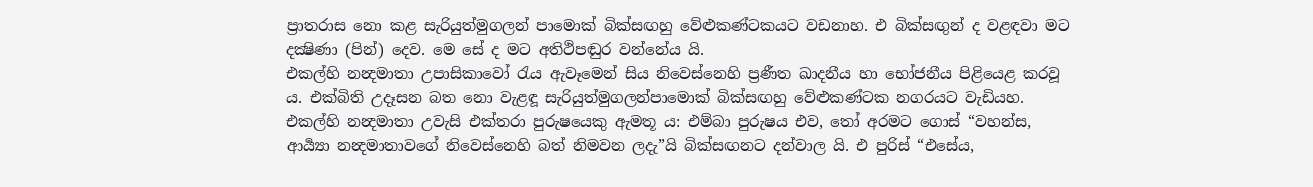ප්‍රාතරාස නො කළ සැරියුත්මුගලන් පාමොක් බික්සඟහු වේළුකණ්ටකයට වඩනාහ. එ බික්සඟුන් ද වළඳවා මට දක්‍ෂිණා (පින්) දෙව. මෙ සේ ද මට අතිථිපඬුර වන්නේය යි.
එකල්හි නන්‍දමාතා උපාසිකාවෝ රැය ඇවෑමෙන් සිය නිවෙස්නෙහි ප්‍රණීත ඛාදනීය හා භෝජනීය පිළියෙළ කරවූ ය. එක්බිති උදෑසන බත නො වැළඳූ සැරියුත්මුගලන්පාමොක් බික්සඟහු වේළුකණ්ටක නගරයට වැඩියහ.
එකල්හි නන්‍දමාතා උවැසි එක්තරා පුරුෂයෙකු ඇමතූ ය: එම්බා පුරුෂය එව, තෝ අරමට ගොස් “වහන්ස, ආර්‍ය්‍යා නන්‍දමාතාවගේ නිවෙස්නෙහි බත් නිමවන ලදැ”යි බික්සඟනට දන්වාල යි. එ පුරිස් “එසේය,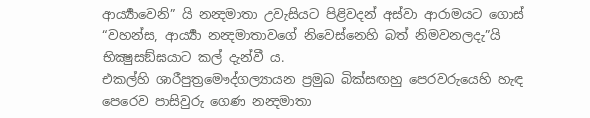ආර්‍ය්‍යාවෙනි” යි නන්‍දමාතා උවැසියට පිළිවදන් අස්වා ආරාමයට ගොස් “වහන්ස, ආර්‍ය්‍යා නන්‍දමාතාවගේ නිවෙස්නෙහි බත් නිමවනලදැ”යි භික්‍ෂුසඞ්ඝයාට කල් දැන්වී ය.
එකල්හි ශාරීපුත්‍රමෞද්ගල්‍යායන ප්‍රමුඛ බික්සඟහු පෙරවරුයෙහි හැඳ පෙරෙව පාසිවුරු ගෙණ නන්‍දමාතා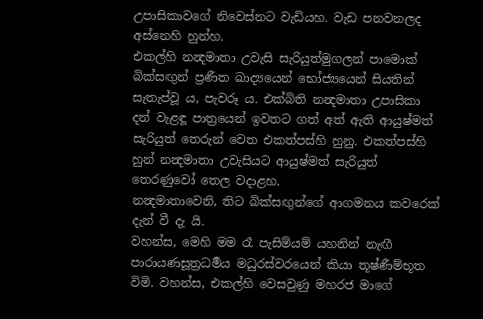උපාසිකාවගේ නිවෙස්නට වැඩියහ. වැඩ පනවනලද අස්නෙහි හුන්හ.
එකල්හි නන්‍දමාතා උවැසි සැරියුත්මුගලන් පාමොක් බික්සඟුන් ප්‍රණීත ඛාද්‍යයෙන් භෝජ්‍යයෙන් සියතින් සැතැප්වූ ය, පැවරූ ය. එක්බිති නන්‍දමාතා උපාසිකා දන් වැළඳූ පාත්‍රයෙන් ඉවතට ගත් අත් ඇති ආයුෂ්මත් සැරියුත් තෙරුන් වෙත එකත්පස්හි හුනු. එකත්පස්හි හුන් නන්‍දමාතා උවැසියට ආයුෂ්මත් සැරියුත් තෙරණුවෝ තෙල වදාළහ.
නන්‍දමාතාවෙනි, තිට බික්සඟුන්ගේ ආගමනය කවරෙක් දැන් වී දැ යි.
වහන්ස, මෙහි මම රෑ පැසිම්යම් යහනින් නැඟී පාරායණසූත්‍රධර්‍මය මධුරස්වරයෙන් කියා තූෂ්ණීම්භූත විමි. වහන්ස, එකල්හි වෙසවුණු මහරජ මාගේ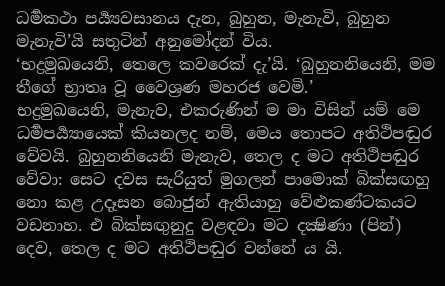ධර්‍මකථා පර්‍ය්‍යවසානය දැන, බුහුන, මැනැවි, බුහුන මැනැවි’යි සතුටින් අනුමෝදන් විය.
‘භද්‍රමුඛයෙනි, තෙලෙ කවරෙක් දැ’යි. ‘බුහුනනියෙනි, මම තීගේ භ්‍රාතෘ වූ වෛශ්‍රණ මහරජ වෙමි.’
භද්‍රමුඛයෙනි, මැනැව, එකරුණින් ම මා විසින් යම් මෙ ධර්‍මපර්‍ය්‍යායෙක් කියනලද නම්, මෙය තොපට අතිථිපඬුර වේවයි. බුහුනනියෙනි මැනැව, තෙල ද මට අතිථිපඬුර වේවා: සෙට දවස සැරියුත් මුගලන් පාමොක් බික්සඟහු නො කළ උදෑසන බොජුන් ඇතියාහු වේළුකණ්ටකයට වඩනාහ. එ බික්සඟුනුදු වළඳවා මට දක්‍ෂිණා (පින්) දෙව, තෙල ද මට අතිථිපඬුර වන්නේ ය යි.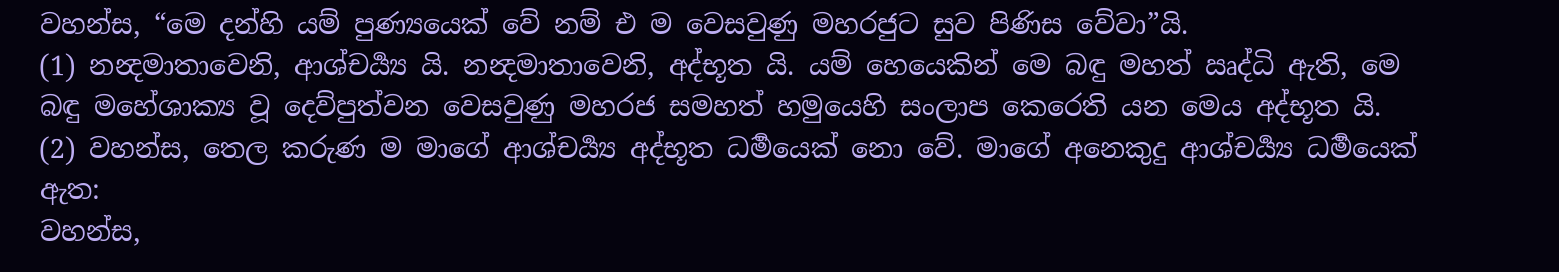වහන්ස, “මෙ දන්හි යම් පුණ්‍යයෙක් වේ නම් එ ම වෙසවුණු මහරජුට සුව පිණිස වේවා”යි.
(1) නන්‍දමාතාවෙනි, ආශ්චර්‍ය්‍ය යි. නන්‍දමාතාවෙනි, අද්භූත යි. යම් හෙයෙකින් මෙ බඳු මහත් ඍද්ධි ඇති, මෙ බඳු මහේශාක්‍ය වූ දෙව්පුත්වන වෙසවුණු මහරජ සමහත් හමුයෙහි සංලාප කෙරෙති යන මෙය අද්භූත යි.
(2) වහන්ස, තෙල කරුණ ම මාගේ ආශ්චර්‍ය්‍ය අද්භූත ධර්‍මයෙක් නො වේ. මාගේ අනෙකුදු ආශ්චර්‍ය්‍ය ධර්‍මයෙක් ඇත:
වහන්ස,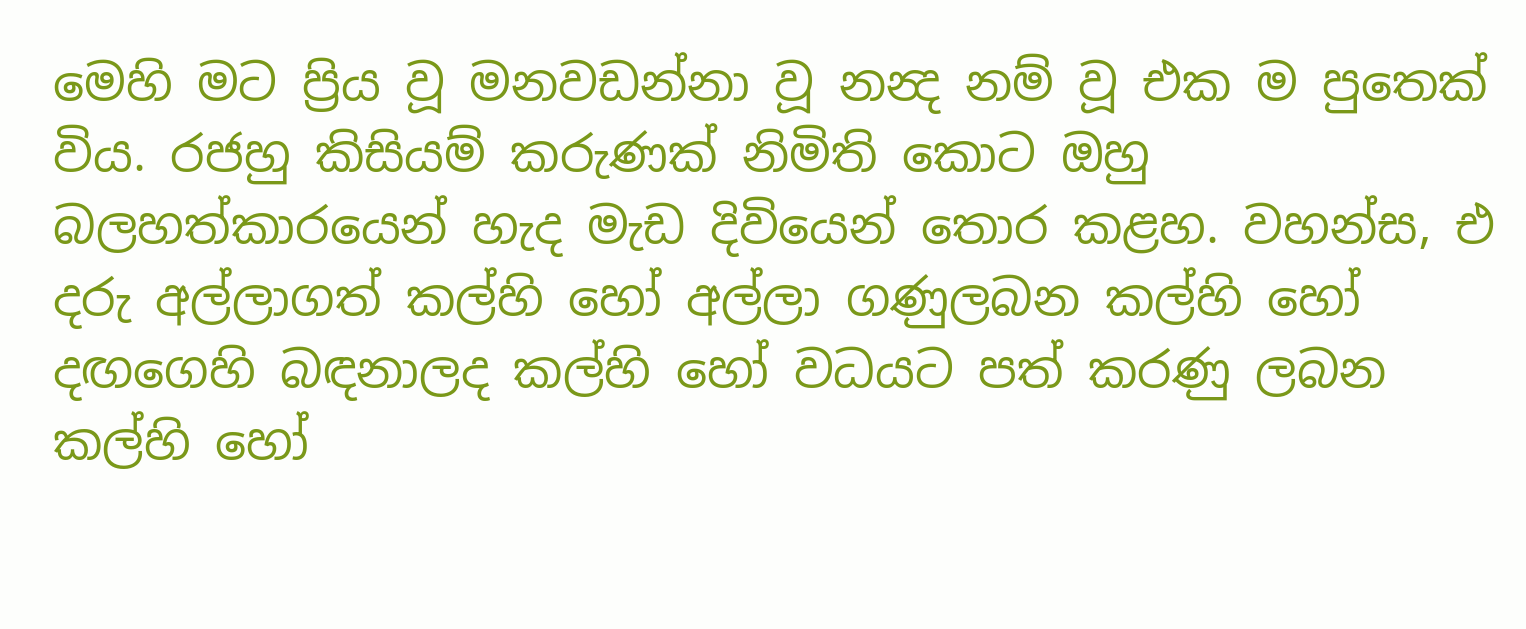මෙහි මට ප්‍රිය වූ මනවඩන්නා වූ නන්‍ද නම් වූ එක ම පුතෙක් විය. රජහු කිසියම් කරුණක් නිමිති කොට ඔහු බලහත්කාරයෙන් හැද මැඩ දිවියෙන් තොර කළහ. වහන්ස, එ දරු අල්ලාගත් කල්හි හෝ අල්ලා ගණුලබන කල්හි හෝ දඟගෙහි බඳනාලද කල්හි හෝ වධයට පත් කරණු ලබන කල්හි හෝ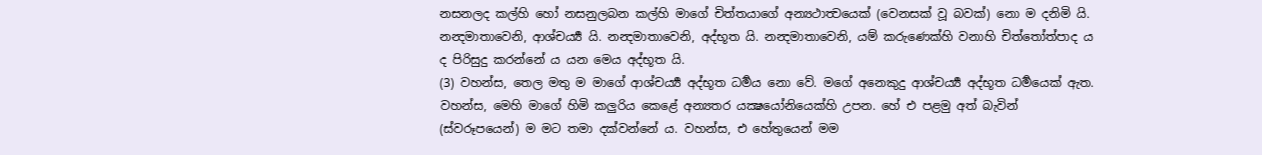නසනලද කල්හි හෝ නසනුලබන කල්හි මාගේ චිත්තයාගේ අන්‍යථාත්‍වයෙක් (වෙනසක් වූ බවක්) නො ම දනිමි යි.
නන්‍දමාතාවෙනි, ආශ්චර්‍ය්‍ය යි. නන්‍දමාතාවෙනි, අද්භූත යි. නන්‍දමාතාවෙනි, යම් කරුණෙක්හි වනාහි චිත්තෝත්පාද ය ද පිරිසුදු කරන්නේ ය යන මෙය අද්භූත යි.
(3) වහන්ස, තෙල මතු ම මාගේ ආශ්චර්‍ය්‍ය අද්භූත ධර්‍මය නො වේ. මගේ අනෙකුදු ආශ්චර්‍ය්‍ය අද්භූත ධර්‍මයෙක් ඇත.
වහන්ස, මෙහි මාගේ හිමි කලුරිය කෙළේ අන්‍යතර යක්‍ෂයෝනියෙක්හි උපන. හේ එ පළමු අත් බැවින් (ස්වරූපයෙන්) ම මට තමා දක්වන්නේ ය. වහන්ස, එ හේතුයෙන් මම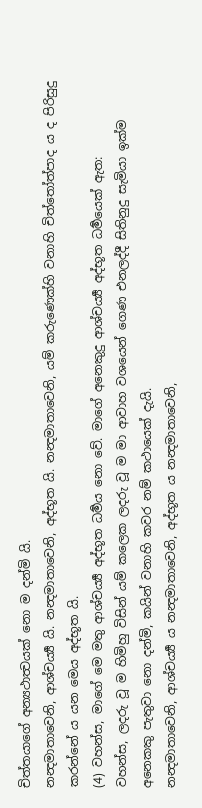චිත්තයාගේ අන්‍යථාත්‍වයක් නො ම දන්මි යි.
නන්‍දමාතාවෙනි, ආශ්චර්‍ය්‍ය යි. නන්‍දමාතාවෙනි, අද්භූත යි. නන්‍දමාතාවෙනි, යම් කරුණෙක්හි වනාහි චිත්තෝත්පාද ය ද පිරිසුදු කරන්නේ ය යන මෙය අද්භූත යි.
(4) වහන්ස, මාගේ මෙ මතු ආශ්චර්‍ය්‍ය අද්භූත ධර්‍මය නො වේ. මාගේ අනෙකුදු ආශ්චර්‍ය්‍ය අද්භූත ධර්‍මයෙක් ඇත:
වහන්ස, ලදරු වූ ම හිමිහු විසින් යම් කලෙක ලදරු වූ ම මා ආවාහ වශයෙන් ගෙණ එනලද්දී සිතිනුදු සැමියා ඉක්ම අනෙකකු පැතුවා නො දන්මි, කයින් වනාහි කවර නම් කථායෙක් දැයි.
නන්‍දමාතාවෙනි, ආශ්චර්‍ය්‍ය ය නන්‍දමාතාවෙනි, අද්භූත ය නන්‍දමාතාවෙනි,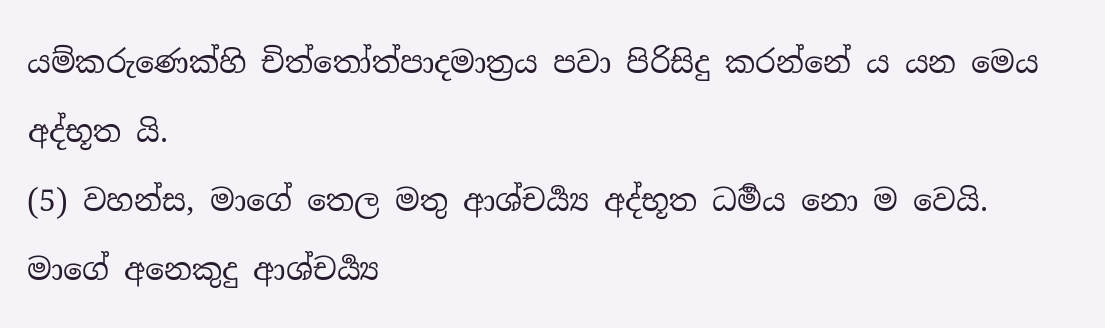යම්කරුණෙක්හි චිත්තෝත්පාදමාත්‍රය පවා පිරිසිදු කරන්නේ ය යන මෙය අද්භූත යි.
(5) වහන්ස, මාගේ තෙල මතු ආශ්චර්‍ය්‍ය අද්භූත ධර්‍මය නො ම වෙයි. මාගේ අනෙකුදු ආශ්චර්‍ය්‍ය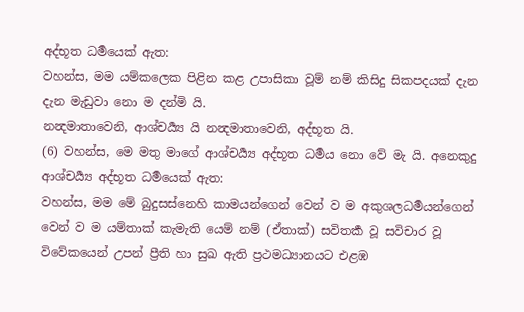අද්භූත ධර්‍මයෙක් ඇත:
වහන්ස, මම යම්කලෙක පිළින කළ උපාසිකා වූම් නම් කිසිදු සිකපදයක් දැන දැන මැඩුවා නො ම දන්මි යි.
නන්‍දමාතාවෙනි, ආශ්චර්‍ය්‍ය යි නන්‍දමාතාවෙනි, අද්භූත යි.
(6) වහන්ස, මෙ මතු මාගේ ආශ්චර්‍ය්‍ය අද්භූත ධර්‍මය නො වේ මැ යි. අනෙකුදු ආශ්චර්‍ය්‍ය අද්භූත ධර්‍මයෙක් ඇත:
වහන්ස, මම මේ බුදුසස්නෙහි කාමයන්ගෙන් වෙන් ව ම අකුශලධර්‍මයන්ගෙන් වෙන් ව ම යම්තාක් කැමැති යෙම් නම් (ඒතාක්) සවිතර්‍ක වූ සවිචාර වූ විවේකයෙන් උපන් ප්‍රීති හා සුඛ ඇති ප්‍රථමධ්‍යානයට එළඹ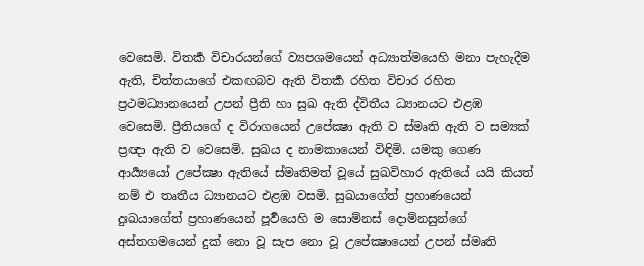වෙසෙමි. විතර්‍ක විචාරයන්ගේ ව්‍යපශමයෙන් අධ්‍යාත්මයෙහි මනා පැහැදීම ඇති, චිත්තයාගේ එකඟබව ඇති විතර්‍ක රහිත විචාර රහිත ප්‍රථමධ්‍යානයෙන් උපන් ප්‍රීති හා සුඛ ඇති ද්විතීය ධ්‍යානයට එළඹ වෙසෙමි. ප්‍රීතියගේ ද විරාගයෙන් උපේක්‍ෂා ඇති ව ස්මෘති ඇති ව සම්‍යක් ප්‍රඥා ඇති ව වෙසෙමි. සුඛය ද නාමකායෙන් විඳිමි. යමකු ගෙණ ආර්‍ය්‍යයෝ උපේක්‍ෂා ඇතියේ ස්මෘතිමත් වූයේ සුඛවිහාර ඇතියේ යයි කියත් නම් එ තෘතීය ධ්‍යානයට එළඹ වසමි. සුඛයාගේත් ප්‍රහාණයෙන් දුඃඛයාගේත් ප්‍රහාණයෙන් පූර්‍වයෙහි ම සොම්නස් දොම්නසුන්ගේ අස්තගමයෙන් දුක් නො වූ සැප නො වූ උපේක්‍ෂායෙන් උපන් ස්මෘති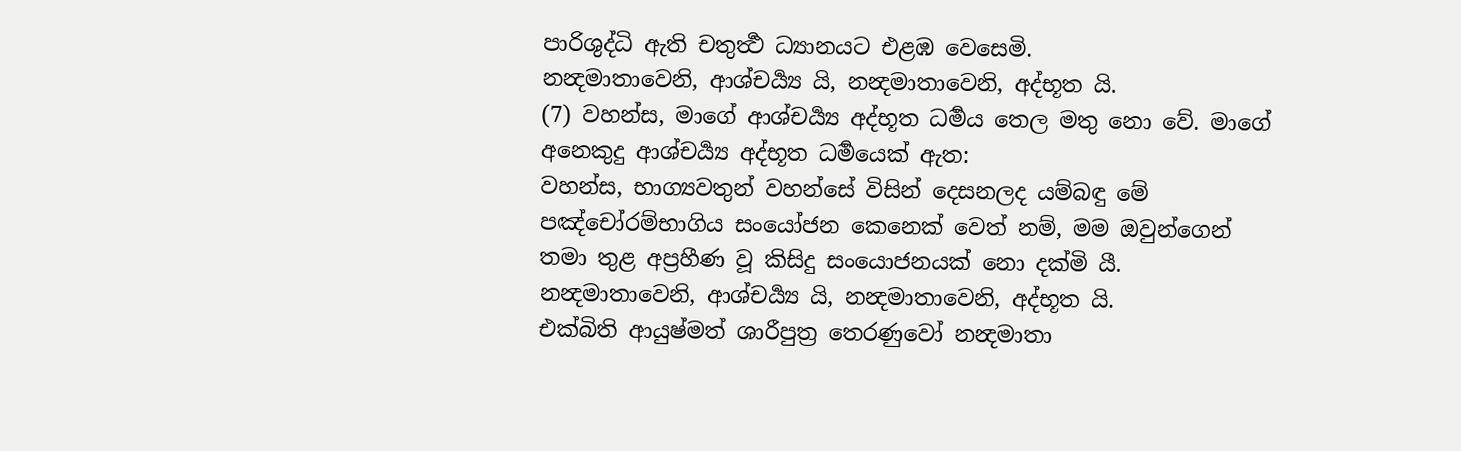පාරිශුද්ධි ඇති චතුර්‍ත්‍ථ ධ්‍යානයට එළඹ වෙසෙමි.
නන්‍දමාතාවෙනි, ආශ්චර්‍ය්‍ය යි, නන්‍දමාතාවෙනි, අද්භූත යි.
(7) වහන්ස, මාගේ ආශ්චර්‍ය්‍ය අද්භූත ධර්‍මය තෙල මතු නො වේ. මාගේ අනෙකුදු ආශ්චර්‍ය්‍ය අද්භූත ධර්‍මයෙක් ඇත:
වහන්ස, භාග්‍යවතුන් වහන්සේ විසින් දෙසනලද යම්බඳු මේ පඤ්චෝරම්භාගිය සංයෝජන කෙනෙක් වෙත් නම්, මම ඔවුන්ගෙන් තමා තුළ අප්‍රහීණ වූ කිසිදු සංයොජනයක් නො දක්මි යී.
නන්‍දමාතාවෙනි, ආශ්චර්‍ය්‍ය යි, නන්‍දමාතාවෙනි, අද්භූත යි.
එක්බිති ආයුෂ්මත් ශාරීපුත්‍ර තෙරණුවෝ නන්‍දමාතා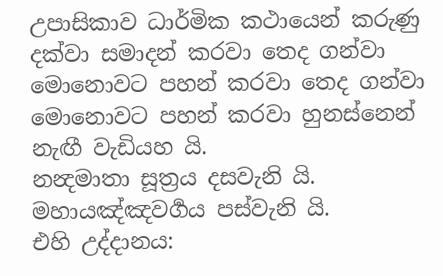උපාසිකාව ධාර්මික කථායෙන් කරුණු දක්වා සමාදන් කරවා තෙද ගන්වා මොනොවට පහන් කරවා තෙද ගන්වා මොනොවට පහන් කරවා හුනස්නෙන් නැඟී වැඩියහ යි.
නන්‍දමාතා සූත්‍රය දසවැනි යි.
මහායඤ්ඤවර්‍ගය පස්වැනි යි.
එහි උද්දානය: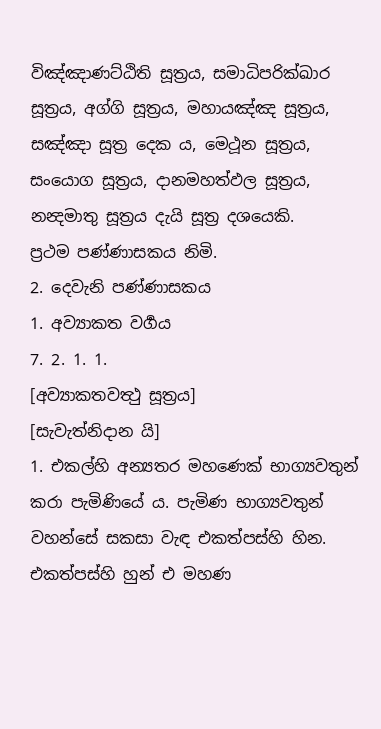විඤ්ඤාණට්ඨිති සූත්‍රය, සමාධිපරික්ඛාර සූත්‍රය, අග්ගි සූත්‍රය, මහායඤ්ඤ සූත්‍රය, සඤ්ඤා සූත්‍ර දෙක ය, මෙථූන සූත්‍රය, සංයොග සූත්‍රය, දානමහත්ඵල සූත්‍රය, නන්‍දමාතු සූත්‍රය දැයි සූත්‍ර දශයෙකි.
ප්‍රථම පණ්ණාසකය නිමි.
2. දෙවැනි පණ්ණාසකය
1. අව්‍යාකත වර්‍ගය
7. 2. 1. 1.
[අව්‍යාකතවත්‍ථු සූත්‍රය]
[සැවැත්නිදාන යි]
1. එකල්හි අන්‍යතර මහණෙක් භාග්‍යවතුන් කරා පැමිණියේ ය. පැමිණ භාග්‍යවතුන් වහන්සේ සකසා වැඳ එකත්පස්හි හින. එකත්පස්හි හුන් එ මහණ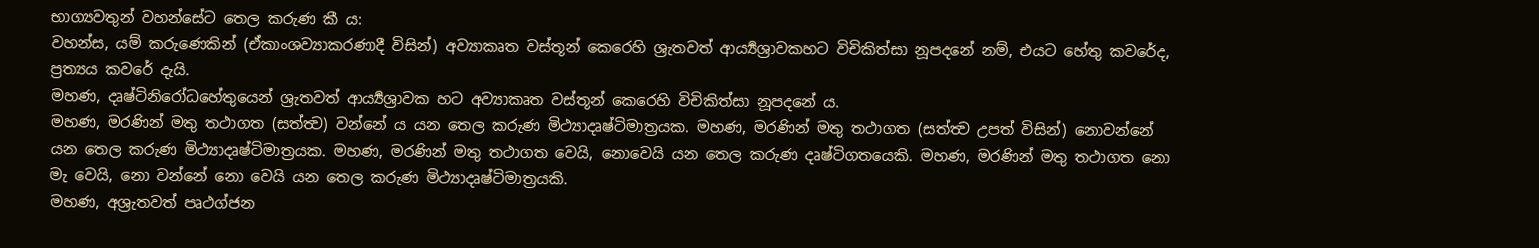භාග්‍යවතුන් වහන්සේට තෙල කරුණ කී ය:
වහන්ස, යම් කරුණෙකින් (ඒකාංශව්‍යාකරණාදී විසින්) අව්‍යාකෘත වස්තූන් කෙරෙහි ශ්‍රැතවත් ආර්‍ය්‍යශ්‍රාවකහට විචිකිත්සා නූපදනේ නම්, එයට හේතු කවරේද, ප්‍රත්‍යය කවරේ දැයි.
මහණ, දෘෂ්ටිනිරෝධහේතුයෙන් ශ්‍රැතවත් ආර්‍ය්‍යශ්‍රාවක හට අව්‍යාකෘත වස්තූන් කෙරෙහි විචිකිත්සා නූපදනේ ය.
මහණ, මරණින් මතු තථාගත (සත්ත්‍ව) වන්නේ ය යන තෙල කරුණ මිථ්‍යාදෘෂ්ටිමාත්‍රයක. මහණ, මරණින් මතු තථාගත (සත්ත්‍ව උපත් විසින්) නොවන්නේ යන තෙල කරුණ මිථ්‍යාදෘෂ්ටිමාත්‍රයක. මහණ, මරණින් මතු තථාගත වෙයි, නොවෙයි යන තෙල කරුණ දෘෂ්ටිගතයෙකි. මහණ, මරණින් මතු තථාගත නො මැ වෙයි, නො වන්නේ නො වෙයි යන තෙල කරුණ මිථ්‍යාදෘෂ්ටිමාත්‍රයකි.
මහණ, අශ්‍රැතවත් පෘථග්ජන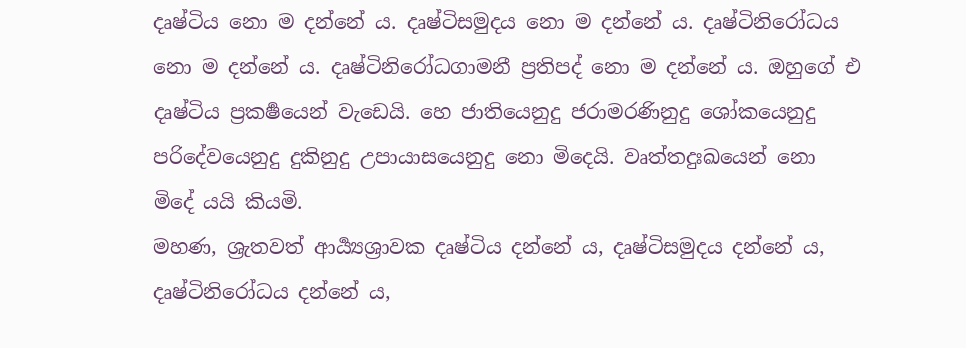දෘෂ්ටිය නො ම දන්නේ ය. දෘෂ්ටිසමුදය නො ම දන්නේ ය. දෘෂ්ටිනිරෝධය නො ම දන්නේ ය. දෘෂ්ටිනිරෝධගාමනී ප්‍රතිපද් නො ම දන්නේ ය. ඔහුගේ එ දෘෂ්ටිය ප්‍රකර්‍ෂයෙන් වැඩෙයි. හෙ ජාතියෙනුදු ජරාමරණිනුදු ශෝකයෙනුදු පරිදේවයෙනුදු දුකිනුදු උපායාසයෙනුදු නො මිදෙයි. වෘත්‍තදුඃඛයෙන් නො මිදේ යයි කියමි.
මහණ, ශ්‍රැතවත් ආර්‍ය්‍යශ්‍රාවක දෘෂ්ටිය දන්නේ ය, දෘෂ්ටිසමුදය දන්නේ ය, දෘෂ්ටිනිරෝධය දන්නේ ය,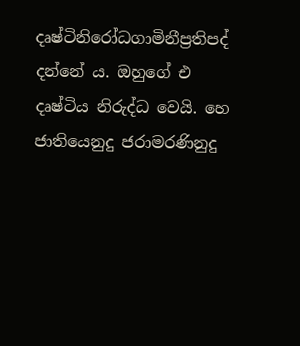දෘෂ්ටිනිරෝධගාමිනීප්‍රතිපද් දන්නේ ය. ඔහුගේ එ දෘෂ්ටිය නිරුද්ධ වෙයි. හෙ ජාතියෙනුදු ජරාමරණිනුදු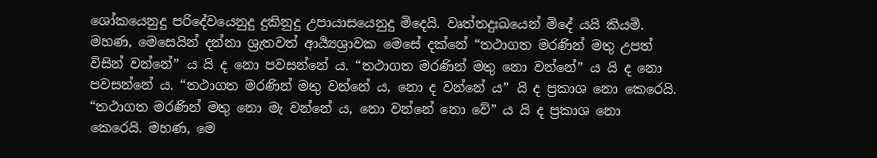ශෝකයෙනුදු පරිදේවයෙනුදු දුකිනුදු උපායාසයෙනුදු මිදෙයි. වෘත්‍තදුඃඛයෙන් මිදේ යයි කියමි.
මහණ, මෙසෙයින් දන්නා ශ්‍රැතවත් ආර්‍ය්‍යශ්‍රාවක මෙසේ දක්නේ “තථාගත මරණින් මතු උපත් විසින් වන්නේ” ය යි ද නො පවසන්නේ ය. “තථාගත මරණින් මතු නො වන්නේ” ය යි ද නො පවසන්නේ ය. “තථාගත මරණින් මතු වන්නේ ය, නො ද වන්නේ ය” යි ද ප්‍රකාශ නො කෙරෙයි. “තථාගත මරණින් මතු නො මැ වන්නේ ය, නො වන්නේ නො වේ” ය යි ද ප්‍රකාශ නො කෙරෙයි. මහණ, මෙ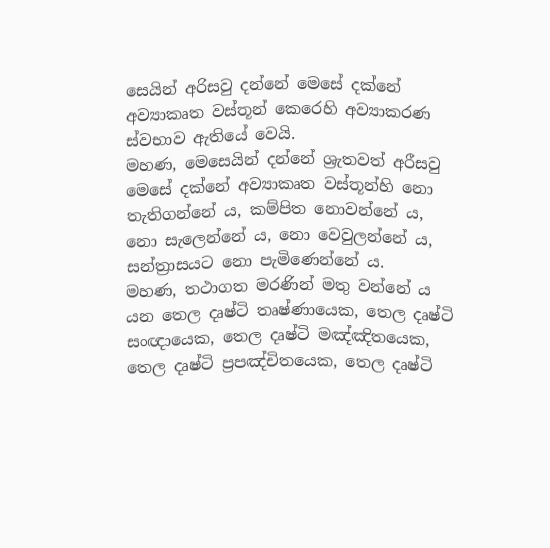සෙයින් අරිසවු දන්නේ මෙසේ දක්නේ අව්‍යාකෘත වස්තූන් කෙරෙහි අව්‍යාකරණ ස්වභාව ඇතියේ වෙයි.
මහණ, මෙසෙයින් දන්නේ ශ්‍රැතවත් අරීසවු මෙසේ දක්නේ අව්‍යාකෘත වස්තූන්හි නො තැතිගන්නේ ය, කම්පිත නොවන්නේ ය, නො සැලෙන්නේ ය, නො වෙවුලන්නේ ය, සන්ත්‍රාසයට නො පැමිණෙන්නේ ය.
මහණ, තථාගත මරණින් මතු වන්නේ ය යන තෙල දෘෂ්ටි තෘෂ්ණායෙක, තෙල දෘෂ්ටි සංඥායෙක, තෙල දෘෂ්ටි මඤ්ඤිතයෙක, තෙල දෘෂ්ටි ප්‍රපඤ්චිතයෙක, තෙල දෘෂ්ටි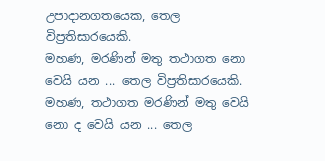උපාදානගතයෙක, තෙල විප්‍රතිසාරයෙකි.
මහණ, මරණින් මතු තථාගත නො වෙයි යන ... තෙල විප්‍රතිසාරයෙකි. මහණ, තථාගත මරණින් මතු වෙයි නො ද වෙයි යන ... තෙල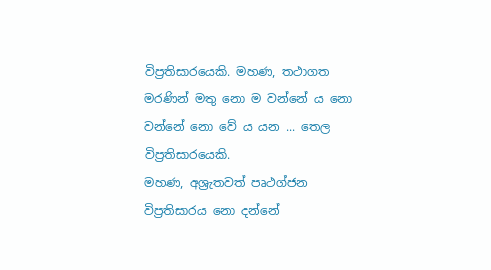විප්‍රතිසාරයෙකි. මහණ, තථාගත මරණින් මතු නො ම වන්නේ ය නො වන්නේ නො වේ ය යන ... තෙල විප්‍රතිසාරයෙකි.
මහණ, අශ්‍රැතවත් පෘථග්ජන විප්‍රතිසාරය නො දන්නේ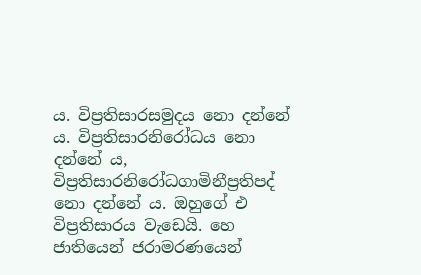ය. විප්‍රතිසාරසමුදය නො දන්නේ ය. විප්‍රතිසාරනිරෝධය නො දන්නේ ය, විප්‍රතිසාරනිරෝධගාමිනීප්‍රතිපද් නො දන්නේ ය. ඔහුගේ එ විප්‍රතිසාරය වැඩෙයි. හෙ ජාතියෙන් ජරාමරණයෙන්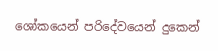ශෝකයෙන් පරිදේවයෙන් දුකෙන්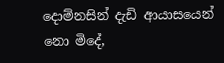දොම්නසින් දැඩි ආයාසයෙන් නො මිදේ,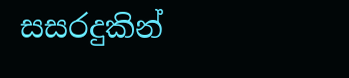සසරදුකින්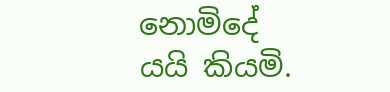නොමිදේ යයි කියමි.